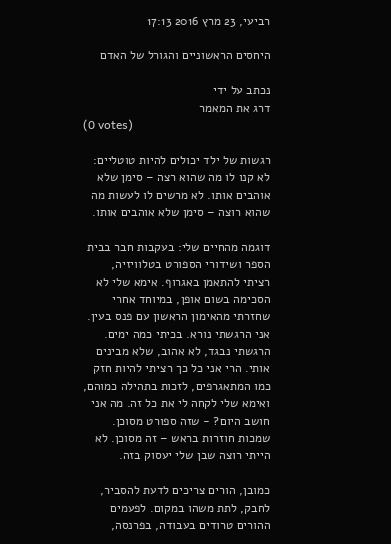רביעי, 23 מרץ 2016 17:13

היחסים הראשוניים והגורל של האדם

נכתב על ידי
דרג את המאמר
(0 votes)

רגשות של ילד יכולים להיות טוטליים: לא קנו לו מה שהוא רצה – סימן שלא אוהבים אותו. לא מרשים לו לעשות מה שהוא רוצה – סימן שלא אוהבים אותו.

דוגמה מהחיים שלי: בעקבות חבר בבית הספר ושידורי הספורט בטלוויזיה, רציתי להתאמן באגרוף. אימא שלי לא הסכימה בשום אופן, במיוחד אחרי שחזרתי מהאימון הראשון עם פנס בעין. אני הרגשתי נורא. בכיתי כמה ימים. הרגשתי נבגד, לא אהוב, שלא מבינים אותי. הרי אני כל כך רציתי להיות חזק כמו המתאגרפים, לזכות בתהילה כמוהם, ואימא שלי לקחה לי את כל זה. מה אני חושב היום? - שזה ספורט מסוכן. שמכות חוזרות בראש – זה מסוכן. לא הייתי רוצה שבן שלי יעסוק בזה.

כמובן, הורים צריכים לדעת להסביר, לחבק, לתת משהו במקום. לפעמים ההורים טרודים בעבודה, בפרנסה,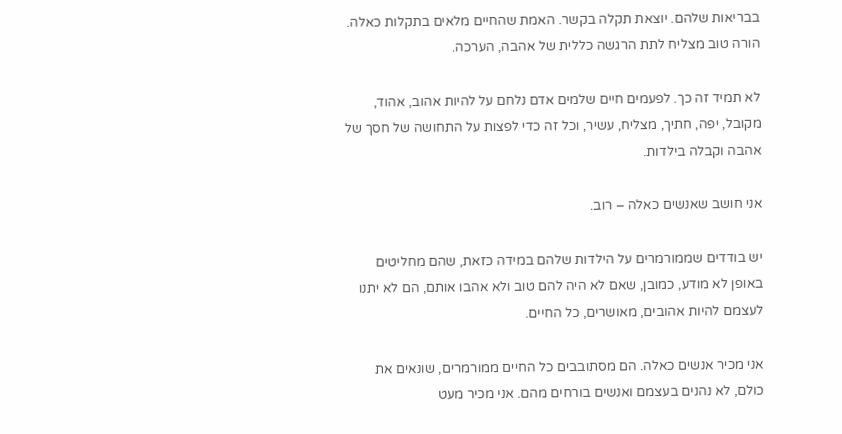בבריאות שלהם. יוצאת תקלה בקשר. האמת שהחיים מלאים בתקלות כאלה. הורה טוב מצליח לתת הרגשה כללית של אהבה, הערכה.

לא תמיד זה כך. לפעמים חיים שלמים אדם נלחם על להיות אהוב, אהוד, מקובל, יפה, חתיך, מצליח, עשיר, וכל זה כדי לפצות על התחושה של חסך של אהבה וקבלה בילדות.

אני חושב שאנשים כאלה – רוב.

יש בודדים שממורמרים על הילדות שלהם במידה כזאת, שהם מחליטים באופן לא מודע, כמובן, שאם לא היה להם טוב ולא אהבו אותם, הם לא יתנו לעצמם להיות אהובים, מאושרים, כל החיים.

אני מכיר אנשים כאלה. הם מסתובבים כל החיים ממורמרים, שונאים את כולם, לא נהנים בעצמם ואנשים בורחים מהם. אני מכיר מעט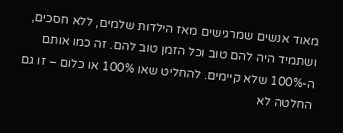מאוד אנשים שמרגישים מאז הילדות שלמים, ללא חסכים, ושתמיד היה להם טוב וכל הזמן טוב להם. זה כמו אותם ה-100% שלא קיימים. להחליט שאו 100% או כלום – זו גם החלטה לא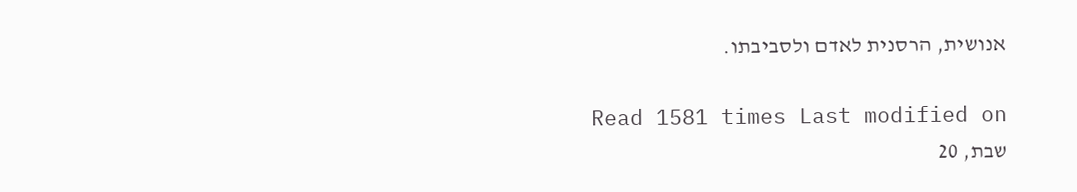אנושית, הרסנית לאדם ולסביבתו.

Read 1581 times Last modified on שבת, 20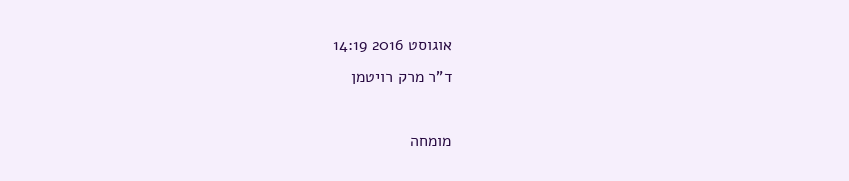אוגוסט 2016 14:19
ד"ר מרק רויטמן

מומחה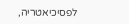לפסיכיאטריה,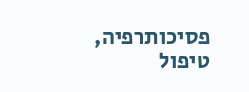פסיכותרפיה, טיפול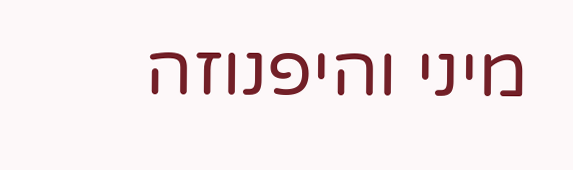מיני והיפנוזה